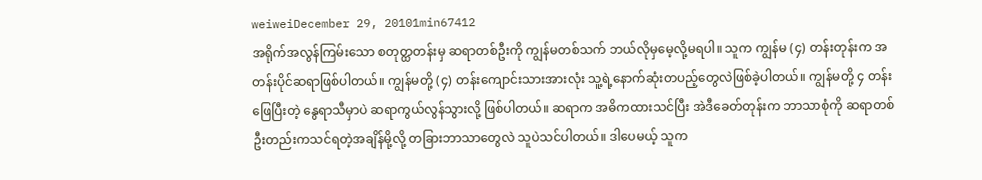weiweiDecember 29, 20101min67412
အရိုက်အလွန်ကြမ်းသော စတုတ္ထတန်းမှ ဆရာတစ်ဦးကို ကျွန်မတစ်သက် ဘယ်လိုမှမေ့လို့မရပါ။ သူက ကျွန်မ (၄) တန်းတုန်းက အတန်းပိုင်ဆရာဖြစ်ပါတယ်။ ကျွန်မတို့ (၄) တန်းကျောင်းသားအားလုံး သူ့ရဲ့နောက်ဆုံးတပည့်တွေလဲဖြစ်ခဲ့ပါတယ်။ ကျွန်မတို့ ၄ တန်းဖြေပြီးတဲ့ နွေရာသီမှာပဲ ဆရာကွယ်လွန်သွားလို့ ဖြစ်ပါတယ်။ ဆရာက အဓိကထားသင်ပြီး အဲဒီခေတ်တုန်းက ဘာသာစုံကို ဆရာတစ်ဦးတည်းကသင်ရတဲ့အချိန်မို့လို့ တခြားဘာသာတွေလဲ သူပဲသင်ပါတယ်။ ဒါပေမယ့် သူက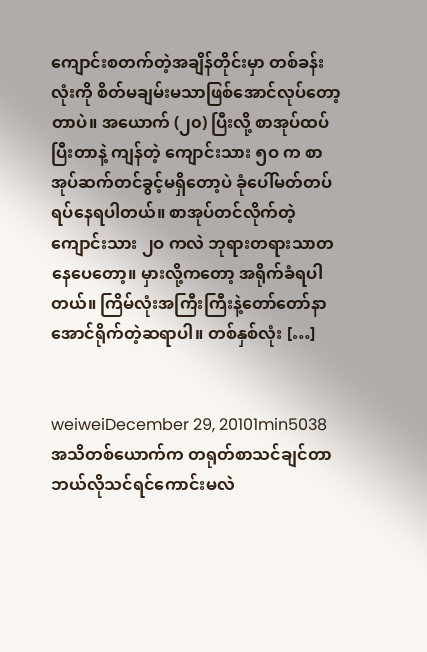ကျောင်းစတက်တဲ့အချိန်တိုင်းမှာ တစ်ခန်းလုံးကို စိတ်မချမ်းမသာဖြစ်အောင်လုပ်တော့တာပဲ။ အယောက် (၂၀) ပြီးလို့ စာအုပ်ထပ်ပြီးတာနဲ့ ကျန်တဲ့ ကျောင်းသား ၅ဝ က စာအုပ်ဆက်တင်ခွင့်မရှိတော့ပဲ ခုံပေါ်မတ်တပ်ရပ်နေရပါတယ်။ စာအုပ်တင်လိုက်တဲ့ ကျောင်းသား ၂ဝ ကလဲ ဘုရားတရားသာတနေပေတော့။ မှားလို့ကတော့ အရိုက်ခံရပါတယ်။ ကြိမ်လုံးအကြီးကြီးနဲ့တော်တော်နာအောင်ရိုက်တဲ့ဆရာပါ။ တစ်နှစ်လုံး […]


weiweiDecember 29, 20101min5038
အသိတစ်ယောက်က တရုတ်စာသင်ချင်တာ ဘယ်လိုသင်ရင်ကောင်းမလဲ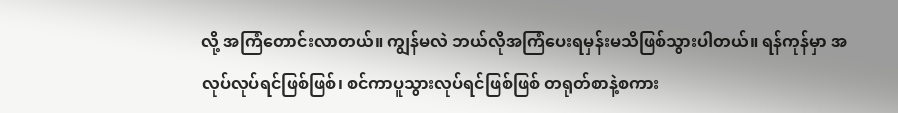လို့ အကြံတောင်းလာတယ်။ ကျွန်မလဲ ဘယ်လိုအကြံပေးရမှန်းမသိဖြစ်သွားပါတယ်။ ရန်ကုန်မှာ အလုပ်လုပ်ရင်ဖြစ်ဖြစ်၊ စင်ကာပူသွားလုပ်ရင်ဖြစ်ဖြစ် တရုတ်စာနဲ့စကား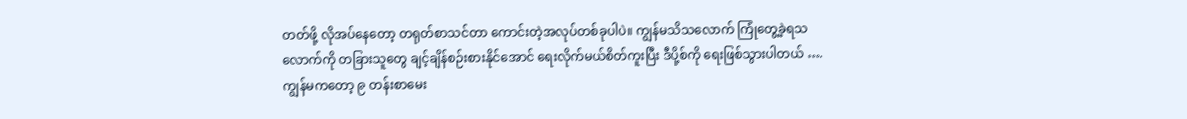တတ်ဖို့ လိုအပ်နေတော့ တရုတ်စာသင်တာ ကောင်းတဲ့အလုပ်တစ်ခုပါပဲ။ ကျွန်မသိသလောက် ကြုံတွေ့ခဲ့ရသလောက်ကို တခြားသူတွေ ချင့်ချိန်စဉ်းစားနိုင်အောင် ရေးလိုက်မယ်စိတ်ကူးပြီး ဒီပို့စ်ကို ရေးဖြစ်သွားပါတယ် …. ကျွန်မကတော့ ၉ တန်းစာမေး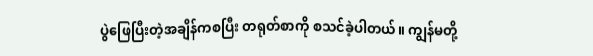ပွဲဖြေပြီးတဲ့အချိန်ကစပြီး တရုတ်စာကို စသင်ခဲ့ပါတယ်။ ကျွန်မတို့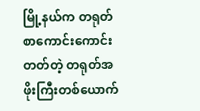မြို့နယ်က တရုတ်စာကောင်းကောင်းတတ်တဲ့ တရုတ်အဖိုးကြီးတစ်ယောက်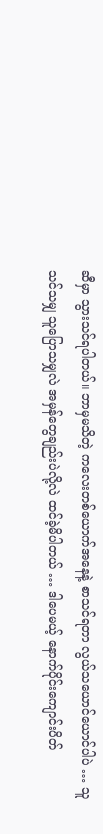ဆီမှာ သွားသင်ရပါတယ်။ ဘာမှမသိတဲ့ ကလေးတစ်ယောက်အနေနဲ့ စာသင်ရတာ လွယ်သယောင်ယောင်ပါပဲ … သူသင်သမျှ သူပြောသမျှလဲ အမှန်တွေချည်းပဲလို့လဲ ထင်ခဲ့မိပါတယ် … ဒါပေမယ့် နောက်ပိုင်းကျောင်းပိတ်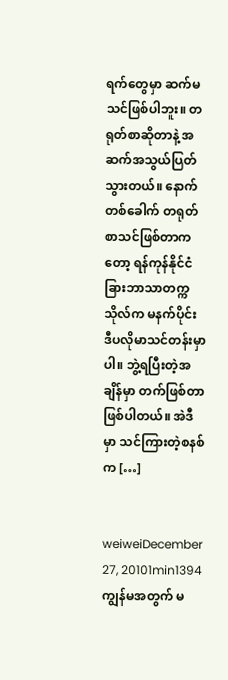ရက်တွေမှာ ဆက်မသင်ဖြစ်ပါဘူး။ တရုတ်စာဆိုတာနဲ့ အဆက်အသွယ်ပြတ်သွားတယ်။ နောက်တစ်ခေါက် တရုတ်စာသင်ဖြစ်တာကတော့ ရန်ကုန်နိုင်ငံခြားဘာသာတက္ကသိုလ်က မနက်ပိုင်း ဒီပလိုမာသင်တန်းမှာပါ။ ဘွဲ့ရပြီးတဲ့အချိန်မှာ တက်ဖြစ်တာဖြစ်ပါတယ်။ အဲဒီမှာ သင်ကြားတဲ့စနစ်က […]


weiweiDecember 27, 20101min1394
ကျွန်မအတွက် မ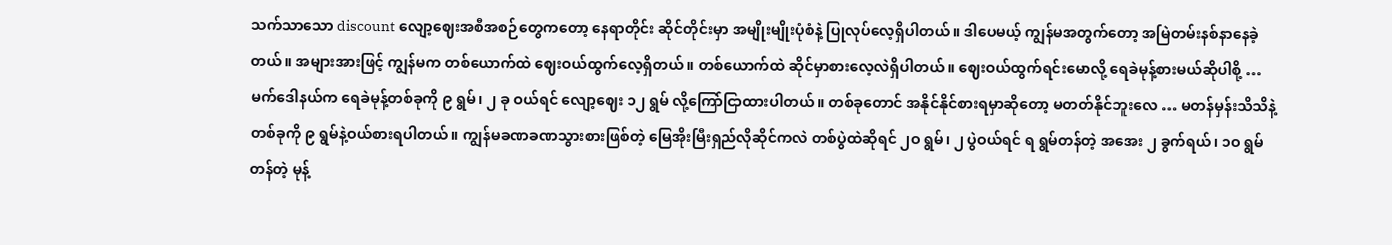သက်သာသော discount လျော့ဈေးအစီအစဉ်တွေကတော့ နေရာတိုင်း ဆိုင်တိုင်းမှာ အမျိုးမျိုးပုံစံနဲ့ ပြုလုပ်လေ့ရှိပါတယ်။ ဒါပေမယ့် ကျွန်မအတွက်တော့ အမြဲတမ်းနစ်နာနေခဲ့တယ်။ အများအားဖြင့် ကျွန်မက တစ်ယောက်ထဲ ဈေးဝယ်ထွက်လေ့ရှိတယ်။ တစ်ယောက်ထဲ ဆိုင်မှာစားလေ့လဲရှိပါတယ်။ ဈေးဝယ်ထွက်ရင်းမောလို့ ရေခဲမုန့်စားမယ်ဆိုပါစို့ … မက်ဒေါနယ်က ရေခဲမုန့်တစ်ခုကို ၉ ရွမ်၊ ၂ ခု ဝယ်ရင် လျော့ဈေး ၁၂ ရွမ် လို့ကြော်ငြာထားပါတယ်။ တစ်ခုတောင် အနိုင်နိုင်စားရမှာဆိုတော့ မတတ်နိုင်ဘူးလေ … မတန်မှန်းသိသိနဲ့ တစ်ခုကို ၉ ရွမ်နဲ့ဝယ်စားရပါတယ်။ ကျွန်မခဏခဏသွားစားဖြစ်တဲ့ မြေအိုးမြီးရှည်လိုဆိုင်ကလဲ တစ်ပွဲထဲဆိုရင် ၂ဝ ရွမ်၊ ၂ ပွဲဝယ်ရင် ရ ရွမ်တန်တဲ့ အအေး ၂ ခွက်ရယ်၊ ၁ဝ ရွမ်တန်တဲ့ မုန့်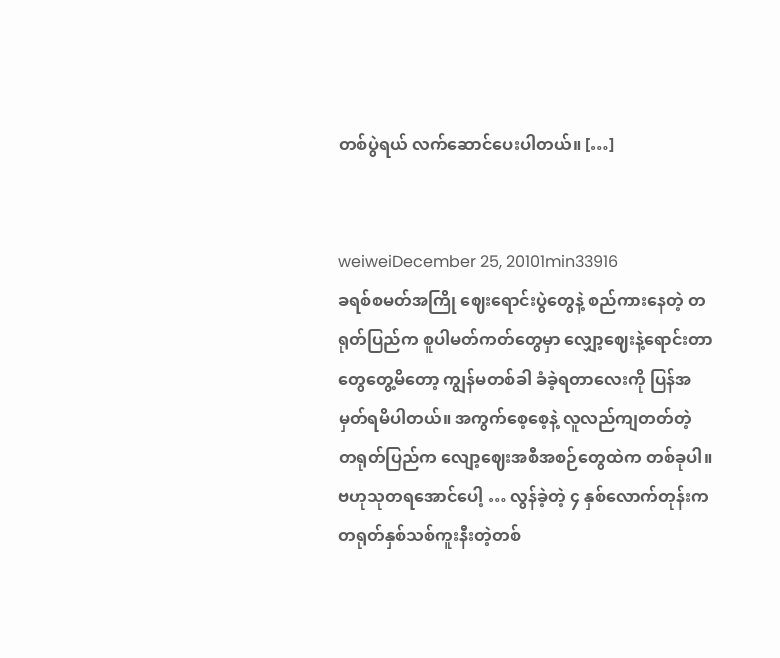တစ်ပွဲရယ် လက်ဆောင်ပေးပါတယ်။ […]


weiweiDecember 25, 20101min33916
ခရစ်စမတ်အကြို ဈေးရောင်းပွဲတွေနဲ့ စည်ကားနေတဲ့ တရုတ်ပြည်က စူပါမတ်ကတ်တွေမှာ လျှော့ဈေးနဲ့ရောင်းတာတွေတွေ့မိတော့ ကျွန်မတစ်ခါ ခံခဲ့ရတာလေးကို ပြန်အမှတ်ရမိပါတယ်။ အကွက်စေ့စေ့နဲ့ လူလည်ကျတတ်တဲ့ တရုတ်ပြည်က လျော့ဈေးအစီအစဉ်တွေထဲက တစ်ခုပါ။ ဗဟုသုတရအောင်ပေါ့ … လွန်ခဲ့တဲ့ ၄ နှစ်လောက်တုန်းက တရုတ်နှစ်သစ်ကူးနီးတဲ့တစ်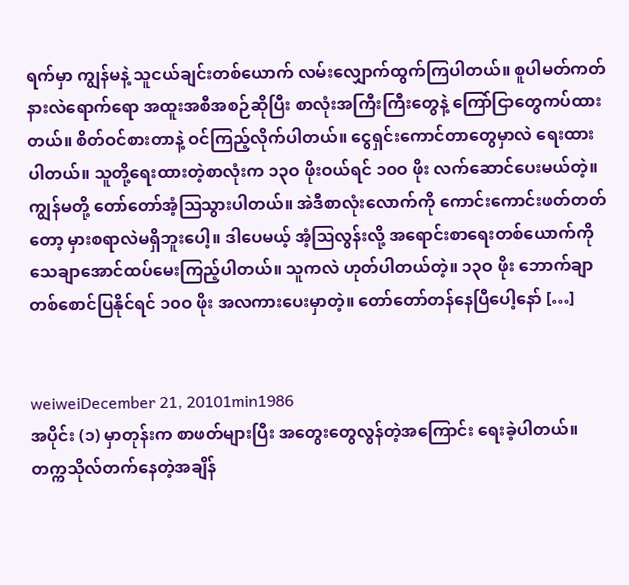ရက်မှာ ကျွန်မနဲ့ သူငယ်ချင်းတစ်ယောက် လမ်းလျှောက်ထွက်ကြပါတယ်။ စူပါမတ်ကတ်နားလဲရောက်ရော အထူးအစီအစဉ်ဆိုပြီး စာလုံးအကြီးကြီးတွေနဲ့ ကြော်ငြာတွေကပ်ထားတယ်။ စိတ်ဝင်စားတာနဲ့ ဝင်ကြည့်လိုက်ပါတယ်။ ငွေရှင်းကောင်တာတွေမှာလဲ ရေးထားပါတယ်။ သူတို့ရေးထားတဲ့စာလုံးက ၁၃ဝ ဖိုးဝယ်ရင် ၁၀ဝ ဖိုး လက်ဆောင်ပေးမယ်တဲ့။ ကျွန်မတို့ တော်တော်အံ့ဩသွားပါတယ်။ အဲဒီစာလုံးလောက်ကို ကောင်းကောင်းဖတ်တတ်တော့ မှားစရာလဲမရှိဘူးပေါ့။ ဒါပေမယ့် အံ့ဩလွန်းလို့ အရောင်းစာရေးတစ်ယောက်ကို သေချာအောင်ထပ်မေးကြည့်ပါတယ်။ သူကလဲ ဟုတ်ပါတယ်တဲ့။ ၁၃ဝ ဖိုး ဘောက်ချာတစ်စောင်ပြနိုင်ရင် ၁၀ဝ ဖိုး အလကားပေးမှာတဲ့။ တော်တော်တန်နေပြီပေါ့နော် […]


weiweiDecember 21, 20101min1986
အပိုင်း (၁) မှာတုန်းက စာဖတ်များပြီး အတွေးတွေလွန်တဲ့အကြောင်း ရေးခဲ့ပါတယ်။ တက္ကသိုလ်တက်နေတဲ့အချိန်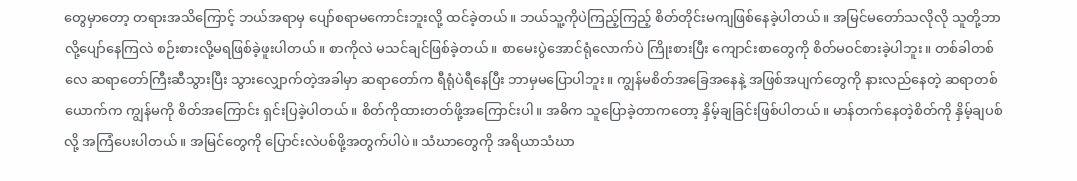တွေမှာတော့ တရားအသိကြောင့် ဘယ်အရာမှ ပျော်စရာမကောင်းဘူးလို့ ထင်ခဲ့တယ်။ ဘယ်သူ့ကိုပဲကြည့်ကြည့် စိတ်တိုင်းမကျဖြစ်နေခဲ့ပါတယ်။ အမြင်မတော်သလိုလို သူတို့ဘာလို့ပျော်နေကြလဲ စဉ်းစားလို့မရဖြစ်ခဲ့ဖူးပါတယ်။ စာကိုလဲ မသင်ချင်ဖြစ်ခဲ့တယ်။ စာမေးပွဲအောင်ရုံလောက်ပဲ ကြိုးစားပြီး ကျောင်းစာတွေကို စိတ်မဝင်စားခဲ့ပါဘူး။ တစ်ခါတစ်လေ ဆရာတော်ကြီးဆီသွားပြီး သွားလျှောက်တဲ့အခါမှာ ဆရာတော်က ရီရုံပဲရီနေပြီး ဘာမှမပြောပါဘူး။ ကျွန်မစိတ်အခြေအနေနဲ့ အဖြစ်အပျက်တွေကို နားလည်နေတဲ့ ဆရာတစ်ယောက်က ကျွန်မကို စိတ်အကြောင်း ရှင်းပြခဲ့ပါတယ်။ စိတ်ကိုထားတတ်ဖို့အကြောင်းပါ။ အဓိက သူပြောခဲ့တာကတော့ နှိမ့်ချခြင်းဖြစ်ပါတယ်။ မာန်တက်နေတဲ့စိတ်ကို နှိမ့်ချပစ်လို့ အကြံပေးပါတယ်။ အမြင်တွေကို ပြောင်းလဲပစ်ဖို့အတွက်ပါပဲ။ သံဃာတွေကို အရိယာသံဃာ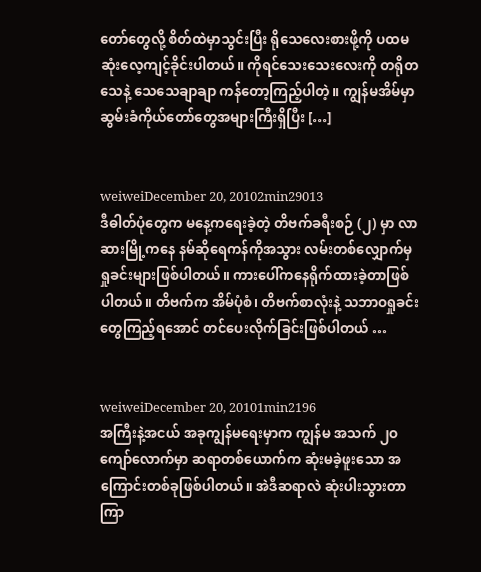တော်တွေလို့ စိတ်ထဲမှာသွင်းပြီး ရိုသေလေးစားဖို့ကို ပထမဆုံးလေ့ကျင့်ခိုင်းပါတယ်။ ကိုရင်သေးသေးလေးကို တရိုတသေနဲ့ သေသေချာချာ ကန်တော့ကြည့်ပါတဲ့။ ကျွန်မအိမ်မှာ ဆွမ်းခံကိုယ်တော်တွေအများကြီးရှိပြီး […]


weiweiDecember 20, 20102min29013
ဒီဓါတ်ပုံတွေက မနေ့ကရေးခဲ့တဲ့ တိဗက်ခရီးစဉ် (၂) မှာ လာဆားမြို့ကနေ နမ်ဆိုရေကန်ကိုအသွား လမ်းတစ်လျှောက်မှ ရှုခင်းများဖြစ်ပါတယ်။ ကားပေါ်ကနေရိုက်ထားခဲ့တာဖြစ်ပါတယ်။ တိဗက်က အိမ်ပုံစံ၊ တိဗက်စာလုံးနဲ့ သဘာဝရှုခင်းတွေကြည့်ရအောင် တင်ပေးလိုက်ခြင်းဖြစ်ပါတယ် …


weiweiDecember 20, 20101min2196
အကြီးနဲ့အငယ် အခုကျွန်မရေးမှာက ကျွန်မ အသက် ၂ဝ ကျော်လောက်မှာ ဆရာတစ်ယောက်က ဆုံးမခဲ့ဖူးသော အကြောင်းတစ်ခုဖြစ်ပါတယ်။ အဲဒီဆရာလဲ ဆုံးပါးသွားတာကြာ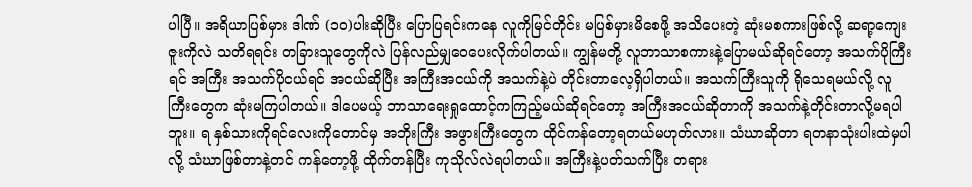ပါပြီ။ အရိယာပြစ်မှား ဒါဏ် (၁၀)ပါးဆိုပြီး ပြောပြရင်းကနေ လူကိုမြင်တိုင်း မပြစ်မှားမိစေဖို့ အသိပေးတဲ့ ဆုံးမစကားဖြစ်လို့ ဆရာ့ကျေးဇူးကိုလဲ သတိရရင်း တခြားသူတွေကိုလဲ ပြန်လည်မျှဝေပေးလိုက်ပါတယ်။ ကျွန်မတို့ လူဘာသာစကားနဲ့ပြောမယ်ဆိုရင်တော့ အသက်ပိုကြီးရင် အကြီး အသက်ပိုငယ်ရင် အငယ်ဆိုပြီး အကြီးအငယ်ကို အသက်နဲ့ပဲ တိုင်းတာလေ့ရှိပါတယ်။ အသက်ကြီးသူကို ရိုသေရမယ်လို့ လူကြီးတွေက ဆုံးမကြပါတယ်။ ဒါပေမယ့် ဘာသာရေးရှုထောင့်ကကြည့်မယ်ဆိုရင်တော့ အကြီးအငယ်ဆိုတာကို အသက်နဲ့တိုင်းတာလို့မရပါဘူး။ ရ နှစ်သားကိုရင်လေးကိုတောင်မှ အဘိုးကြီး အဖွားကြီးတွေက ထိုင်ကန်တော့ရတယ်မဟုတ်လား။ သံဃာဆိုတာ ရတနာသုံးပါးထဲမှပါလို့ သံဃာဖြစ်တာနဲ့တင် ကန်တော့ဖို့ ထိုက်တန်ပြီး ကုသိုလ်လဲရပါတယ်။ အကြီးနဲ့ပတ်သက်ပြီး တရား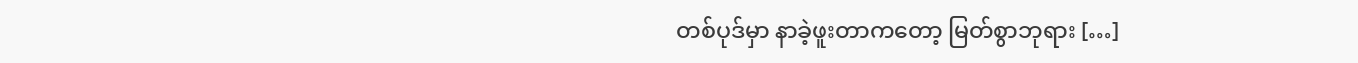တစ်ပုဒ်မှာ နာခဲ့ဖူးတာကတော့ မြတ်စွာဘုရား […]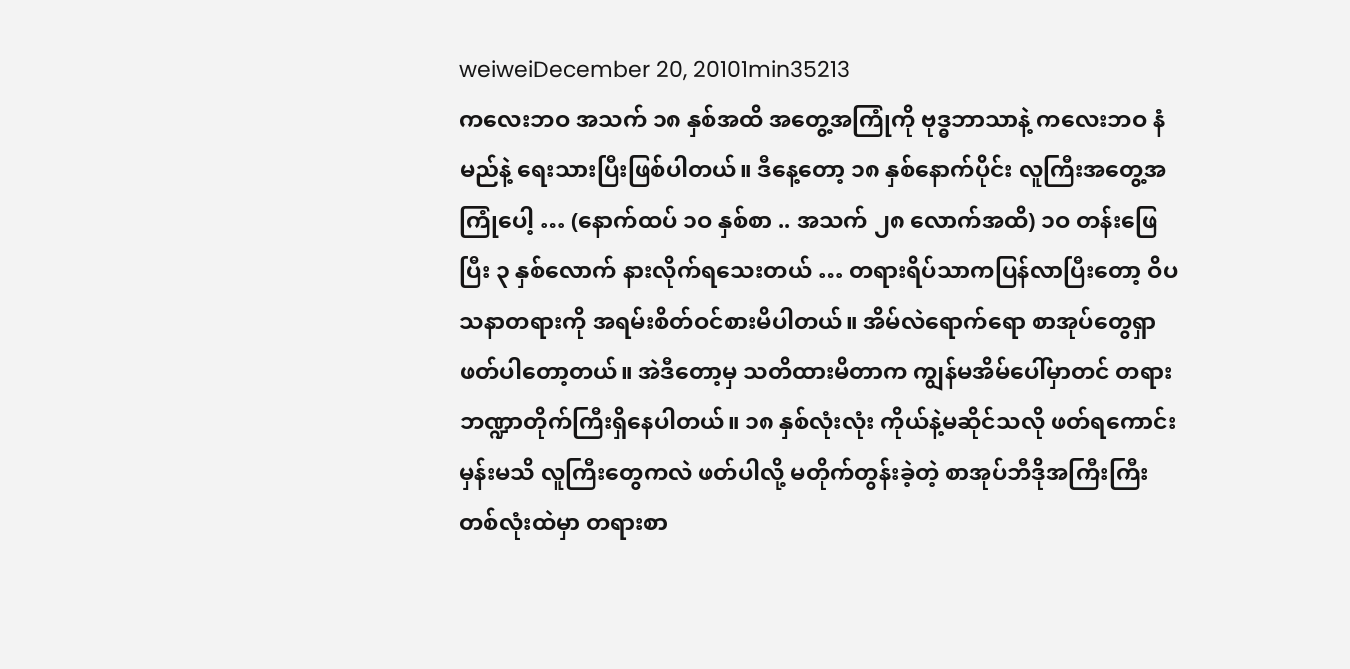weiweiDecember 20, 20101min35213
ကလေးဘဝ အသက် ၁၈ နှစ်အထိ အတွေ့အကြုံကို ဗုဒ္ဓဘာသာနဲ့ ကလေးဘဝ နံမည်နဲ့ ရေးသားပြီးဖြစ်ပါတယ်။ ဒီနေ့တော့ ၁၈ နှစ်နောက်ပိုင်း လူကြီးအတွေ့အကြုံပေါ့ … (နောက်ထပ် ၁ဝ နှစ်စာ .. အသက် ၂၈ လောက်အထိ) ၁ဝ တန်းဖြေပြီး ၃ နှစ်လောက် နားလိုက်ရသေးတယ် … တရားရိပ်သာကပြန်လာပြီးတော့ ဝိပသနာတရားကို အရမ်းစိတ်ဝင်စားမိပါတယ်။ အိမ်လဲရောက်ရော စာအုပ်တွေရှာဖတ်ပါတော့တယ်။ အဲဒီတော့မှ သတိထားမိတာက ကျွန်မအိမ်ပေါ်မှာတင် တရားဘဏ္ဍာတိုက်ကြီးရှိနေပါတယ်။ ၁၈ နှစ်လုံးလုံး ကိုယ်နဲ့မဆိုင်သလို ဖတ်ရကောင်းမှန်းမသိ လူကြီးတွေကလဲ ဖတ်ပါလို့ မတိုက်တွန်းခဲ့တဲ့ စာအုပ်ဘီဒိုအကြီးကြီးတစ်လုံးထဲမှာ တရားစာ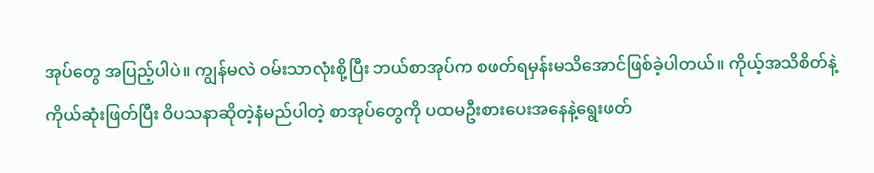အုပ်တွေ အပြည့်ပါပဲ။ ကျွန်မလဲ ဝမ်းသာလုံးစို့ပြီး ဘယ်စာအုပ်က စဖတ်ရမှန်းမသိအောင်ဖြစ်ခဲ့ပါတယ်။ ကိုယ့်အသိစိတ်နဲ့ကိုယ်ဆုံးဖြတ်ပြီး ဝိပသနာဆိုတဲ့နံမည်ပါတဲ့ စာအုပ်တွေကို ပထမဦးစားပေးအနေနဲ့ရွေးဖတ်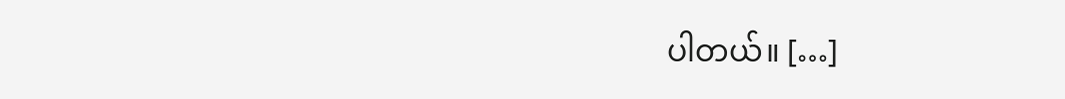ပါတယ်။ […]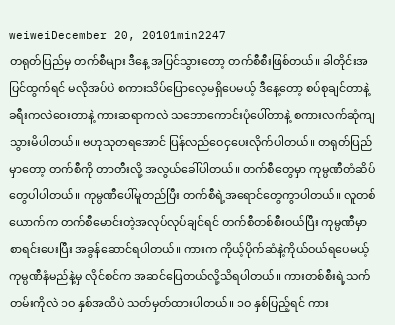weiweiDecember 20, 20101min2247
တရုတ်ပြည်မှ တက်စီများ ဒီနေ့ အပြင်သွားတော့ တက်စီစီးဖြစ်တယ်။ ခါတိုင်းအပြင်ထွက်ရင် မလိုအပ်ပဲ စကားသိပ်ပြောလေ့မရှိပေမယ့် ဒီနေ့တော့ စပ်စုချင်တာနဲ့ ခရီးကလဲဝေးတာနဲ့ ကားဆရာကလဲ သဘောကောင်းပုံပေါ်တာနဲ့ စကားလက်ဆုံကျသွားမိပါတယ်။ ဗဟုသုတရအောင် ပြန်လည်ဝေငှပေးလိုက်ပါတယ်။ တရုတ်ပြည်မှာတော့ တက်စီကို တာတီးလို့ အလွယ်ခေါ်ပါတယ်။ တက်စီတွေမှာ ကုမ္ပဏီတံဆိပ်တွေပါပါတယ်။ ကုမ္ပဏီပေါ်မူတည်ပြီး တက်စီရဲ့အရောင်တွေကွာပါတယ်။ လူတစ်ယောက်က တက်စီမောင်းတဲ့အလုပ်လုပ်ချင်ရင် တက်စီတစ်စီးဝယ်ပြီး ကုမ္ပဏီမှာစာရင်းပေးပြီး အခွန်ဆောင်ရပါတယ်။ ကားက ကိုယ့်ပိုက်ဆံနဲ့ကိုယ်ဝယ်ရပေမယ့် ကုမ္ပဏီနံမည်နဲ့မှ လိုင်စင်က အဆင်ပြေတယ်လို့သိရပါတယ်။ ကားတစ်စီးရဲ့သက်တမ်းကိုလဲ ၁ဝ နှစ်အထိပဲ သတ်မှတ်ထားပါတယ်။ ၁ဝ နှစ်ပြည့်ရင် ကား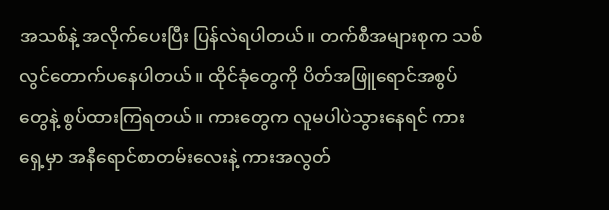အသစ်နဲ့ အလိုက်ပေးပြီး ပြန်လဲရပါတယ်။ တက်စီအများစုက သစ်လွင်တောက်ပနေပါတယ်။ ထိုင်ခုံတွေကို ပိတ်အဖြူရောင်အစွပ်တွေနဲ့ စွပ်ထားကြရတယ်။ ကားတွေက လူမပါပဲသွားနေရင် ကားရှေ့မှာ အနီရောင်စာတမ်းလေးနဲ့ ကားအလွတ်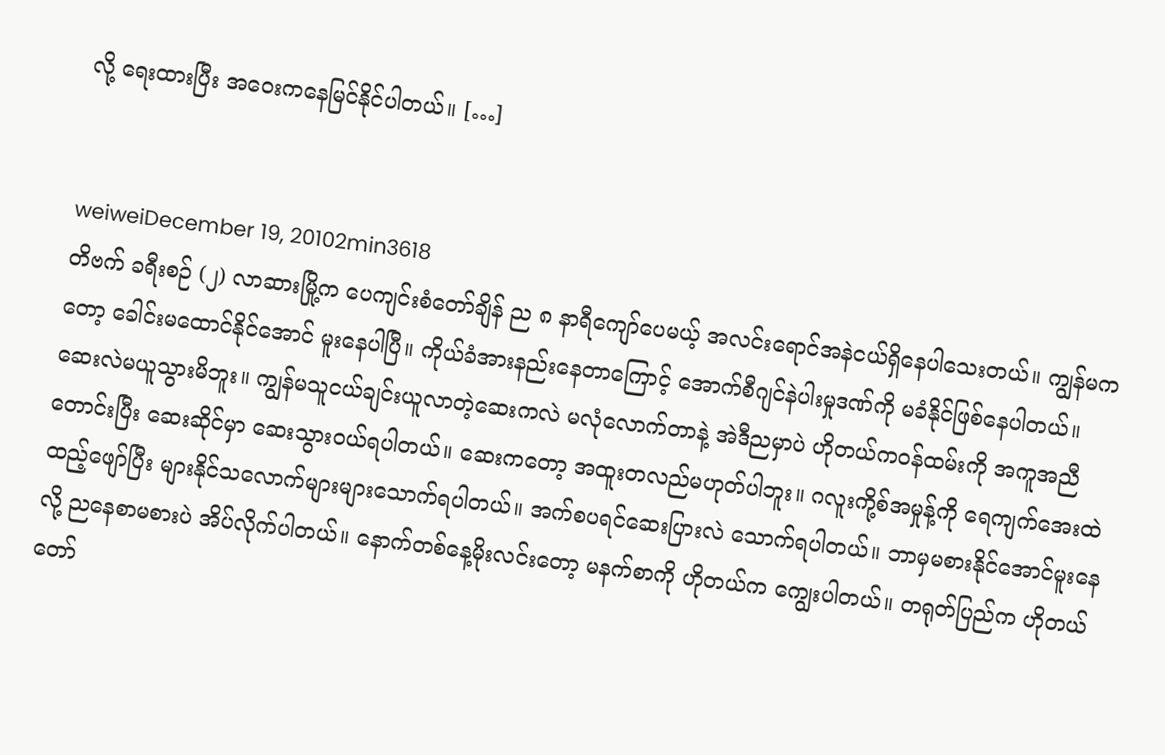လို့ ရေးထားပြီး အဝေးကနေမြင်နိုင်ပါတယ်။ […]


weiweiDecember 19, 20102min3618
တိဗက် ခရီးစဉ် (၂) လာဆားမြို့က ပေကျင်းစံတော်ချိန် ည ၈ နာရီကျော်ပေမယ့် အလင်းရောင်အနဲငယ်ရှိနေပါသေးတယ်။ ကျွန်မကတော့ ခေါင်းမထောင်နိုင်အောင် မူးနေပါပြီ။ ကိုယ်ခံအားနည်းနေတာကြောင့် အောက်စီဂျင်နဲပါးမှုဒဏ်ကို မခံနိုင်ဖြစ်နေပါတယ်။ ဆေးလဲမယူသွားမိဘူး။ ကျွန်မသူငယ်ချင်းယူလာတဲ့ဆေးကလဲ မလုံလောက်တာနဲ့ အဲဒီညမှာပဲ ဟိုတယ်ကဝန်ထမ်းကို အကူအညီတောင်းပြီး ဆေးဆိုင်မှာ ဆေးသွားဝယ်ရပါတယ်။ ဆေးကတော့ အထူးတလည်မဟုတ်ပါဘူး။ ဂလူးကို့စ်အမှုန့်ကို ရေကျက်အေးထဲထည့်ဖျော်ပြီး များနိုင်သလောက်များများသောက်ရပါတယ်။ အက်စပရင်ဆေးပြားလဲ သောက်ရပါတယ်။ ဘာမှမစားနိုင်အောင်မူးနေလို့ ညနေစာမစားပဲ အိပ်လိုက်ပါတယ်။ နောက်တစ်နေ့မိုးလင်းတော့ မနက်စာကို ဟိုတယ်က ကျွေးပါတယ်။ တရုတ်ပြည်က ဟိုတယ်တော်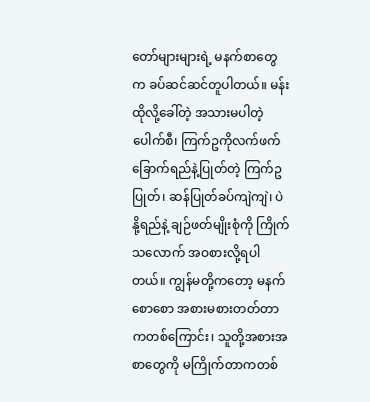တော်များများရဲ့ မနက်စာတွေက ခပ်ဆင်ဆင်တူပါတယ်။ မန်းထိုလို့ခေါ်တဲ့ အသားမပါတဲ့ပေါက်စီ၊ ကြက်ဥကိုလက်ဖက်ခြောက်ရည်နဲ့ပြုတ်တဲ့ ကြက်ဥပြုတ်၊ ဆန်ပြုတ်ခပ်ကျဲကျဲ၊ ပဲနို့ရည်နဲ့ ချဉ်ဖတ်မျိုးစုံကို ကြိုက်သလောက် အဝစားလို့ရပါတယ်။ ကျွန်မတို့ကတော့ မနက်စောစော အစားမစားတတ်တာကတစ်ကြောင်း၊ သူတို့အစားအစာတွေကို မကြိုက်တာကတစ်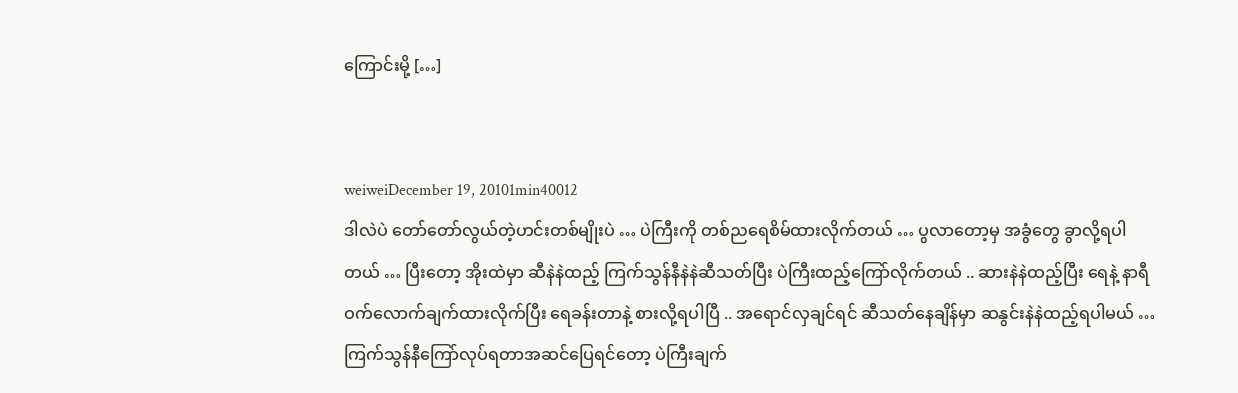ကြောင်းမို့ […]


weiweiDecember 19, 20101min40012
ဒါလဲပဲ တော်တော်လွယ်တဲ့ဟင်းတစ်မျိုးပဲ … ပဲကြီးကို တစ်ညရေစိမ်ထားလိုက်တယ် … ပွလာတော့မှ အခွံတွေ ခွာလို့ရပါတယ် … ပြီးတော့ အိုးထဲမှာ ဆီနဲနဲထည့် ကြက်သွန်နီနဲနဲဆီသတ်ပြီး ပဲကြီးထည့်ကြော်လိုက်တယ် .. ဆားနဲနဲထည့်ပြီး ရေနဲ့ နာရီဝက်လောက်ချက်ထားလိုက်ပြီး ရေခန်းတာနဲ့ စားလို့ရပါပြီ .. အရောင်လှချင်ရင် ဆီသတ်နေချိန်မှာ ဆနွင်းနဲနဲထည့်ရပါမယ် … ကြက်သွန်နီကြော်လုပ်ရတာအဆင်ပြေရင်တော့ ပဲကြီးချက်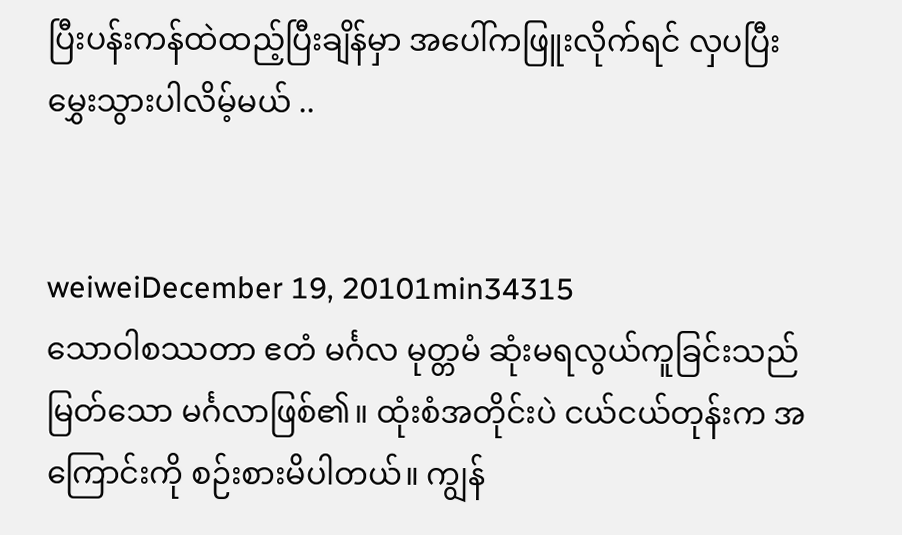ပြီးပန်းကန်ထဲထည့်ပြီးချိန်မှာ အပေါ်ကဖြူးလိုက်ရင် လှပပြီး မွှေးသွားပါလိမ့်မယ် ..


weiweiDecember 19, 20101min34315
သောဝါစဿတာ ဧတံ မင်္ဂလ မုတ္တမံ ဆုံးမရလွယ်ကူခြင်းသည် မြတ်သော မင်္ဂလာဖြစ်၏။ ထုံးစံအတိုင်းပဲ ငယ်ငယ်တုန်းက အကြောင်းကို စဉ်းစားမိပါတယ်။ ကျွန်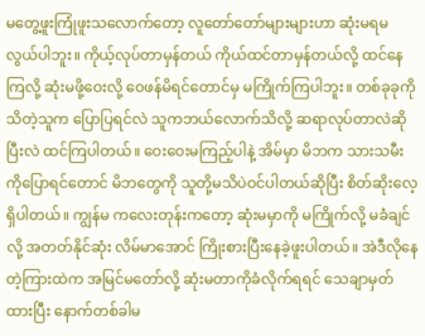မတွေ့ဖူးကြုံဖူးသလောက်တော့ လူတော်တော်များများဟာ ဆုံးမရမလွယ်ပါဘူး။ ကိုယ့်လုပ်တာမှန်တယ် ကိုယ်ထင်တာမှန်တယ်လို့ ထင်နေကြလို့ ဆုံးမဖို့ဝေးလို့ ဝေဖန်မိရင်တောင်မှ မကြိုက်ကြပါဘူး။ တစ်ခုခုကို သိတဲ့သူက ပြောပြရင်လဲ သူကဘယ်လောက်သိလို့ ဆရာလုပ်တာလဲဆိုပြီးလဲ ထင်ကြပါတယ်။ ဝေးဝေးမကြည့်ပါနဲ့ အိမ်မှာ မိဘက သားသမီးကိုပြောရင်တောင် မိဘတွေကို သူတို့မသိပဲဝင်ပါတယ်ဆိုပြီး စိတ်ဆိုးလေ့ရှိပါတယ်။ ကျွန်မ ကလေးတုန်းကတော့ ဆုံးမမှာကို မကြိုက်လို့ မခံချင်လို့ အတတ်နိုင်ဆုံး လိမ်မာအောင် ကြိုးစားပြီးနေခဲ့ဖူးပါတယ်။ အဲဒီလိုနေတဲ့ကြားထဲက အမြင်မတော်လို့ ဆုံးမတာကိုခံလိုက်ရရင် သေချာမှတ်ထားပြီး နောက်တစ်ခါမ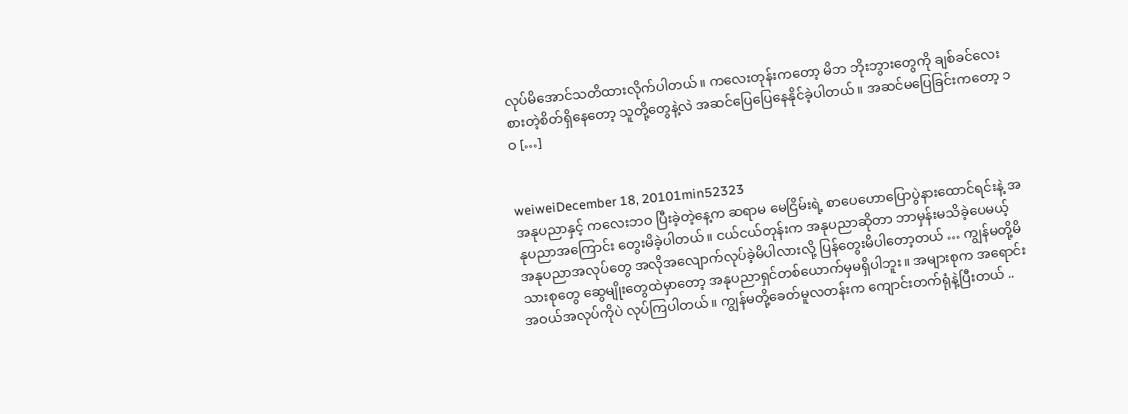လုပ်မိအောင်သတိထားလိုက်ပါတယ်။ ကလေးတုန်းကတော့ မိဘ ဘိုးဘွားတွေကို ချစ်ခင်လေးစားတဲ့စိတ်ရှိနေတော့ သူတို့တွေနဲ့လဲ အဆင်ပြေပြေနေနိုင်ခဲ့ပါတယ်။ အဆင်မပြေခြင်းကတော့ ၁ဝ […]


weiweiDecember 18, 20101min52323
အနုပညာနှင့် ကလေးဘဝ ပြီးခဲ့တဲ့နေ့က ဆရာမ မေငြိမ်းရဲ့ စာပေဟောပြောပွဲနားထောင်ရင်းနဲ့ အနုပညာအကြောင်း တွေးမိခဲ့ပါတယ်။ ငယ်ငယ်တုန်းက အနုပညာဆိုတာ ဘာမှန်းမသိခဲ့ပေမယ့် အနုပညာအလုပ်တွေ အလိုအလျောက်လုပ်ခဲ့မိပါလားလို့ ပြန်တွေးမိပါတော့တယ် … ကျွန်မတို့မိသားစုတွေ ဆွေမျိုးတွေထဲမှာတော့ အနုပညာရှင်တစ်ယောက်မှမရှိပါဘူး။ အများစုက အရောင်းအဝယ်အလုပ်ကိုပဲ လုပ်ကြပါတယ်။ ကျွန်မတို့ခေတ်မူလတန်းက ကျောင်းတက်ရုံနဲ့ပြီးတယ် ..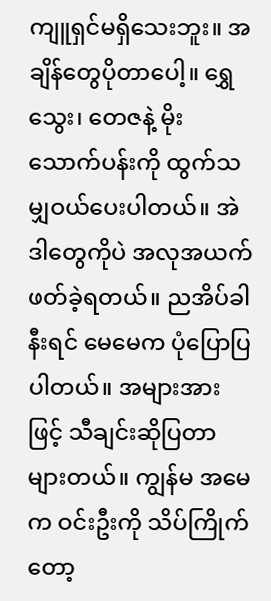ကျူရှင်မရှိသေးဘူး။ အချိန်တွေပိုတာပေါ့။ ရွှေသွေး၊ တေဇနဲ့ မိုးသောက်ပန်းကို ထွက်သမျှဝယ်ပေးပါတယ်။ အဲဒါတွေကိုပဲ အလုအယက်ဖတ်ခဲ့ရတယ်။ ညအိပ်ခါနီးရင် မေမေက ပုံပြောပြပါတယ်။ အများအားဖြင့် သီချင်းဆိုပြတာများတယ်။ ကျွန်မ အမေက ဝင်းဦးကို သိပ်ကြိုက်တော့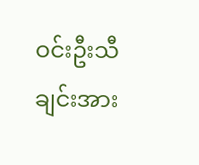ဝင်းဦးသီချင်းအား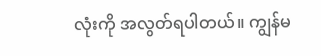လုံးကို အလွတ်ရပါတယ်။ ကျွန်မ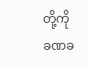တို့ကို ခဏခ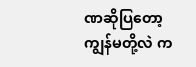ဏဆိုပြတော့ ကျွန်မတို့လဲ က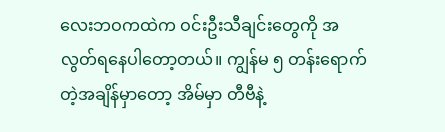လေးဘဝကထဲက ဝင်းဦးသီချင်းတွေကို အလွတ်ရနေပါတော့တယ်။ ကျွန်မ ၅ တန်းရောက်တဲ့အချိန်မှာတော့ အိမ်မှာ တီဗီနဲ့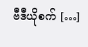ဗီဒီယိုစက် […]